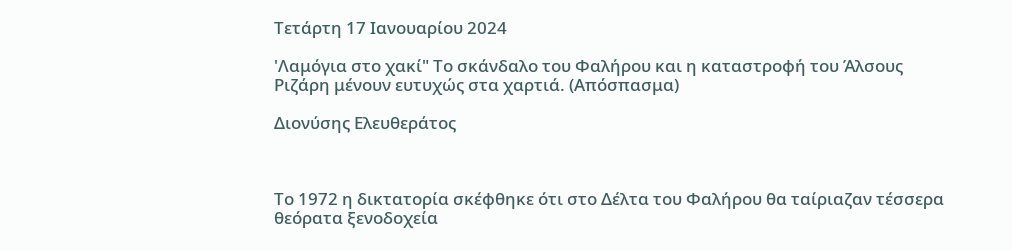Τετάρτη 17 Ιανουαρίου 2024

'Λαμόγια στο χακί" Το σκάνδαλο του Φαλήρου και η καταστροφή του Άλσους Ριζάρη μένουν ευτυχώς στα χαρτιά. (Απόσπασμα)

Διονύσης Ελευθεράτος



Το 1972 η δικτατορία σκέφθηκε ότι στο Δέλτα του Φαλήρου θα ταίριαζαν τέσσερα θεόρατα ξενοδοχεία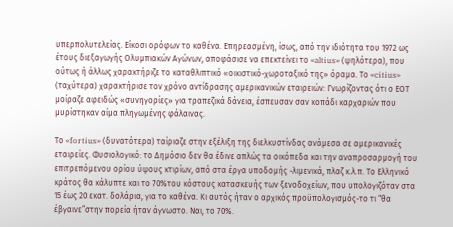υπερπολυτελείας. Είκοσι ορόφων το καθένα. Επηρεασμένη, ίσως, από την ιδιότητα του 1972 ως έτους διεξαγωγής Ολυμπιακών Αγώνων, αποφάσισε να επεκτείνει το «altius» (ψηλότερα), που ούτως ή άλλως χαρακτήριζε το καταθλιπτικό «οικιστικό-χωροταξικό της» όραμα. Το «citius» (ταχύτερα) χαρακτήρισε τον χρόνο αντίδρασης αμερικανικών εταιρειών: Γνωρίζοντας ότι ο ΕΟΤ μοίραζε αφειδώς «συνηγορίες» για τραπεζικά δάνεια, έσπευσαν σαν κοπάδι καρχαριών που μυρίστηκαν αίμα πληγωμένης φάλαινας.

Το «fortius» (δυνατότερα) ταίριαζε στην εξέλιξη της διελκυστίνδας ανάμεσα σε αμερικανικές εταιρείες. Φυσιολογικό: το Δημόσιο δεν θα έδινε απλώς τα οικόπεδα και την αναπροσαρμογή του επιτρεπόμενου ορίου ύψους κτιρίων, από στα έργα υποδομής -λιμενικά, πλαζ κ.λ.π. Το Ελληνικό κράτος θα κάλυπτε και το 70%του κόστους κατασκευής των ξενοδοχείων, που υπολογιζόταν στα 15 έως 20 εκατ. δολάρια, για το καθένα. Κι αυτός ήταν ο αρχικός προϋπολογισμός-το τι “θα έβγαινε”στην πορεία ήταν άγνωστο. Ναι, το 70%.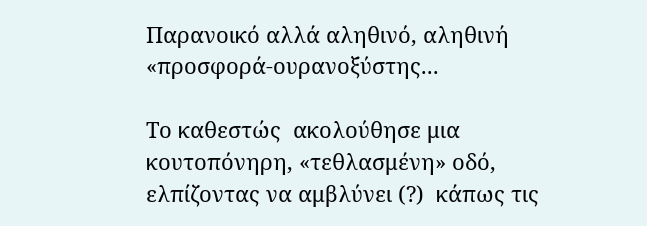Παρανοικό αλλά αληθινό, αληθινή «προσφορά-ουρανοξύστης...

Το καθεστώς  ακολούθησε μια κουτοπόνηρη, «τεθλασμένη» οδό, ελπίζοντας να αμβλύνει (?)  κάπως τις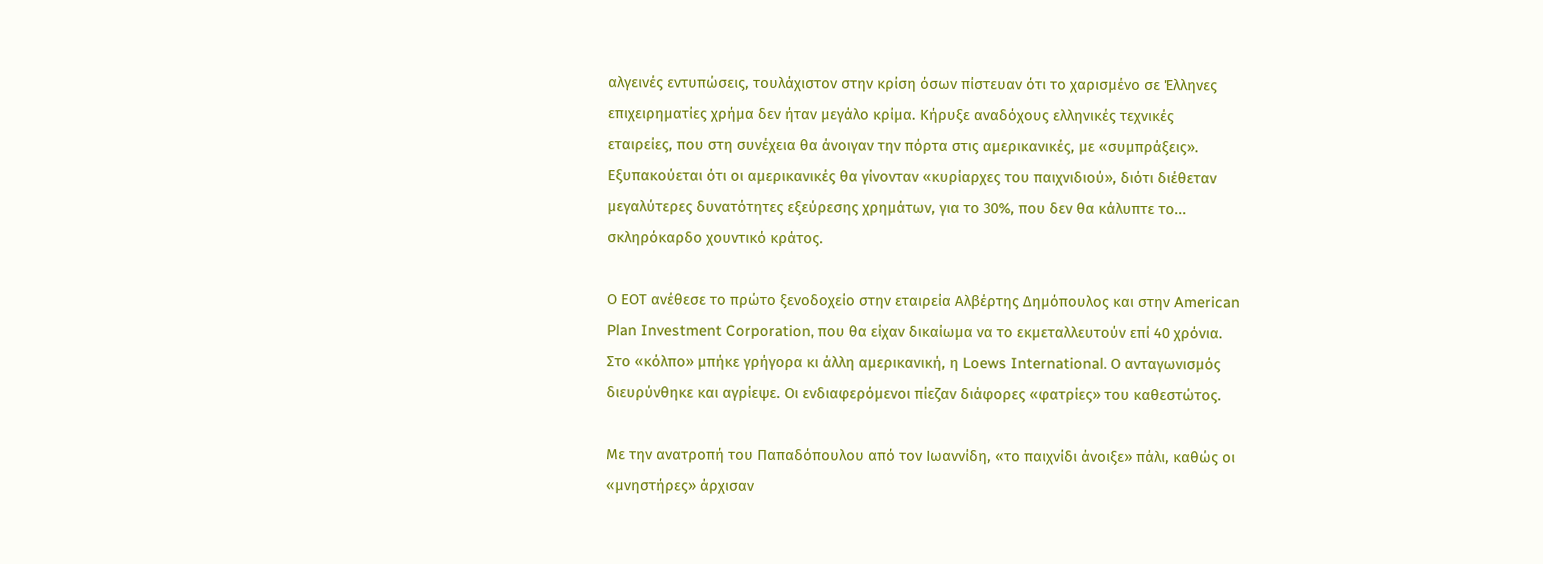αλγεινές εντυπώσεις, τουλάχιστον στην κρίση όσων πίστευαν ότι το χαρισμένο σε Έλληνες επιχειρηματίες χρήμα δεν ήταν μεγάλο κρίμα. Κήρυξε αναδόχους ελληνικές τεχνικές εταιρείες, που στη συνέχεια θα άνοιγαν την πόρτα στις αμερικανικές, με «συμπράξεις». Εξυπακούεται ότι οι αμερικανικές θα γίνονταν «κυρίαρχες του παιχνιδιού», διότι διέθεταν μεγαλύτερες δυνατότητες εξεύρεσης χρημάτων, για το 30%, που δεν θα κάλυπτε το... σκληρόκαρδο χουντικό κράτος.

Ο ΕΟΤ ανέθεσε το πρώτο ξενοδοχείο στην εταιρεία Αλβέρτης Δημόπουλος και στην American Plan Investment Corporation, που θα είχαν δικαίωμα να το εκμεταλλευτούν επί 40 χρόνια. Στο «κόλπο» μπήκε γρήγορα κι άλλη αμερικανική, η Loews International. Ο ανταγωνισμός διευρύνθηκε και αγρίεψε. Οι ενδιαφερόμενοι πίεζαν διάφορες «φατρίες» του καθεστώτος.

Με την ανατροπή του Παπαδόπουλου από τον Ιωαννίδη, «το παιχνίδι άνοιξε» πάλι, καθώς οι «μνηστήρες» άρχισαν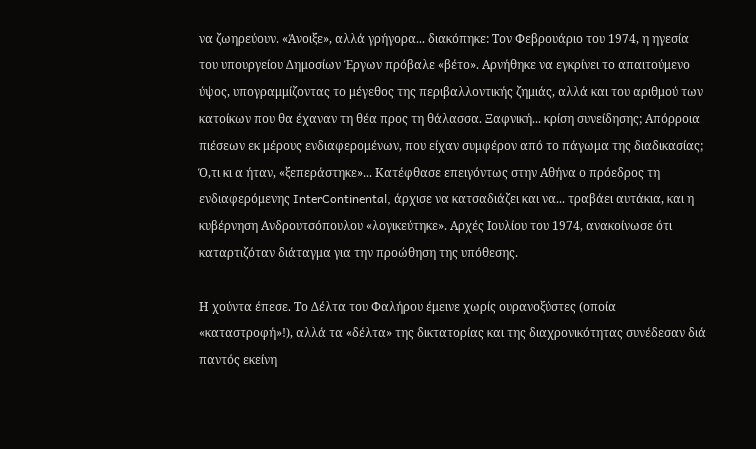να ζωηρεύουν. «Άνοιξε», αλλά γρήγορα... διακόπηκε: Τον Φεβρουάριο του 1974, η ηγεσία του υπουργείου Δημοσίων Έργων πρόβαλε «βέτο». Αρνήθηκε να εγκρίνει το απαιτούμενο ύψος, υπογραμμίζοντας το μέγεθος της περιβαλλοντικής ζημιάς, αλλά και του αριθμού των κατοίκων που θα έχαναν τη θέα προς τη θάλασσα. Ξαφνική... κρίση συνείδησης; Απόρροια πιέσεων εκ μέρους ενδιαφερομένων, που είχαν συμφέρον από το πάγωμα της διαδικασίας;
Ό,τι κι α ήταν, «ξεπεράστηκε»... Κατέφθασε επειγόντως στην Αθήνα ο πρόεδρος τη ενδιαφερόμενης InterContinental, άρχισε να κατσαδιάζει και να... τραβάει αυτάκια, και η κυβέρνηση Ανδρουτσόπουλου «λογικεύτηκε». Αρχές Ιουλίου του 1974, ανακοίνωσε ότι καταρτιζόταν διάταγμα για την προώθηση της υπόθεσης.

Η χούντα έπεσε. Το Δέλτα του Φαλήρου έμεινε χωρίς ουρανοξύστες (οποία «καταστροφή»!), αλλά τα «δέλτα» της δικτατορίας και της διαχρονικότητας συνέδεσαν διά παντός εκείνη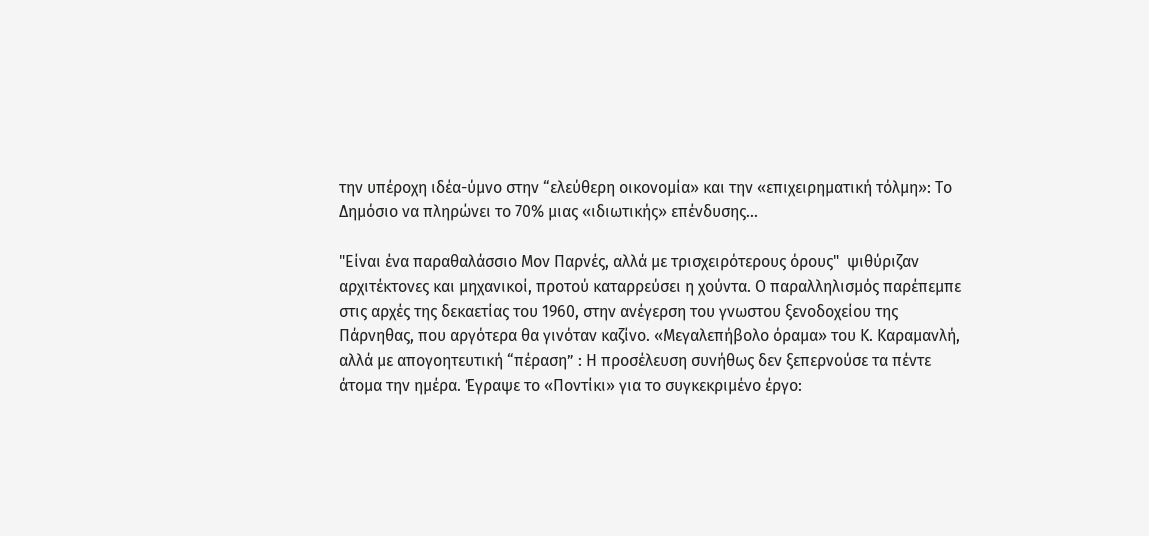την υπέροχη ιδέα-ύμνο στην “ελεύθερη οικονομία» και την «επιχειρηματική τόλμη»: Το Δημόσιο να πληρώνει το 70% μιας «ιδιωτικής» επένδυσης...

"Είναι ένα παραθαλάσσιο Μον Παρνές, αλλά με τρισχειρότερους όρους"  ψιθύριζαν αρχιτέκτονες και μηχανικοί, προτού καταρρεύσει η χούντα. Ο παραλληλισμός παρέπεμπε στις αρχές της δεκαετίας του 1960, στην ανέγερση του γνωστου ξενοδοχείου της Πάρνηθας, που αργότερα θα γινόταν καζίνο. «Μεγαλεπήβολο όραμα» του Κ. Καραμανλή, αλλά με απογοητευτική “πέραση” : Η προσέλευση συνήθως δεν ξεπερνούσε τα πέντε άτομα την ημέρα. Έγραψε το «Ποντίκι» για το συγκεκριμένο έργο: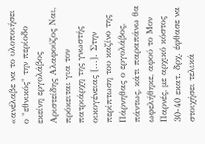«ανέλαβε να το υλοποιήσει ο "εθνικός" την περίοδο εκείνη εργολάβος Αριστείδης Αλαφούζος Ναι, πρόκειται για τον πατριάρχη της γνωστής οικογένειας [...]. Στην περίπτωση του καζίνο της Πάρνηθας ο εργολάβος, πάντως, κάτι παραπάνω θα ωφελήθηκε, αφού το Μον Παρνές, με αρχικό κόστος 30-40 εκατ. δρχ. έφθασε να στοιχήσει τελικά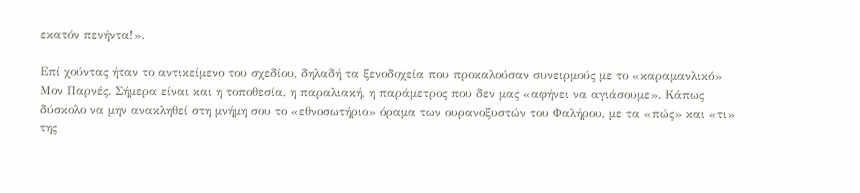εκατόν πενήντα!».

Επί χούντας ήταν το αντικείμενο του σχεδίου, δηλαδή τα ξενοδοχεία που προκαλούσαν συνειρμούς με το «καραμανλικό» Μον Παρνές. Σήμερα είναι και η τοποθεσία, η παραλιακή, η παράμετρος που δεν μας «αφήνει να αγιάσουμε». Κάπως δύσκολο να μην ανακληθεί στη μνήμη σου το «εθνοσωτήριο» όραμα των ουρανοξυστών του Φαλήρου, με τα «πώς» και «τι» της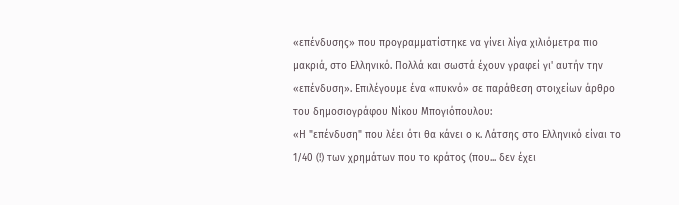«επένδυσης» που προγραμματίστηκε να γίνει λίγα χιλιόμετρα πιο μακριά, στο Ελληνικό. Πολλά και σωστά έχουν γραφεί γι' αυτήν την «επένδυση». Επιλέγουμε ένα «πυκνό» σε παράθεση στοιχείων άρθρο του δημοσιογράφου Νίκου Μπογιόπουλου:
«Η "επένδυση" που λέει ότι θα κάνει ο κ. Λάτσης στο Ελληνικό είναι το 1/40 (!) των χρημάτων που το κράτος (που... δεν έχει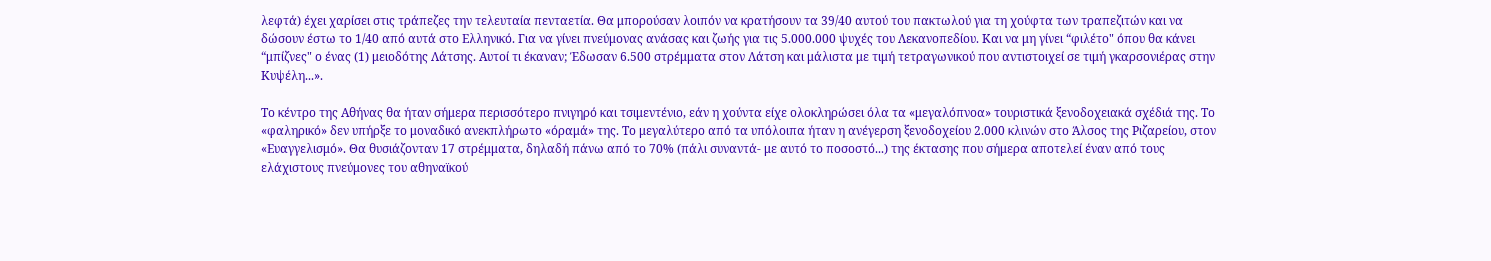λεφτά) έχει χαρίσει στις τράπεζες την τελευταία πενταετία. Θα μπορούσαν λοιπόν να κρατήσουν τα 39/40 αυτού του πακτωλού για τη χούφτα των τραπεζιτών και να δώσουν έστω το 1/40 από αυτά στο Ελληνικό. Για να γίνει πνεύμονας ανάσας και ζωής για τις 5.000.000 ψυχές του Λεκανοπεδίου. Και να μη γίνει “φιλέτο" όπου θα κάνει “μπίζνες" ο ένας (1) μειοδότης Λάτσης. Αυτοί τι έκαναν; Έδωσαν 6.500 στρέμματα στον Λάτση και μάλιστα με τιμή τετραγωνικού που αντιστοιχεί σε τιμή γκαρσονιέρας στην Κυψέλη...».

Το κέντρο της Αθήνας θα ήταν σήμερα περισσότερο πνιγηρό και τσιμεντένιο, εάν η χούντα είχε ολοκληρώσει όλα τα «μεγαλόπνοα» τουριστικά ξενοδοχειακά σχέδιά της. Το «φαληρικό» δεν υπήρξε το μοναδικό ανεκπλήρωτο «όραμά» της. Το μεγαλύτερο από τα υπόλοιπα ήταν η ανέγερση ξενοδοχείου 2.000 κλινών στο Άλσος της Ριζαρείου, στον «Ευαγγελισμό». Θα θυσιάζονταν 17 στρέμματα, δηλαδή πάνω από το 70% (πάλι συναντά- με αυτό το ποσοστό...) της έκτασης που σήμερα αποτελεί έναν από τους ελάχιστους πνεύμονες του αθηναϊκού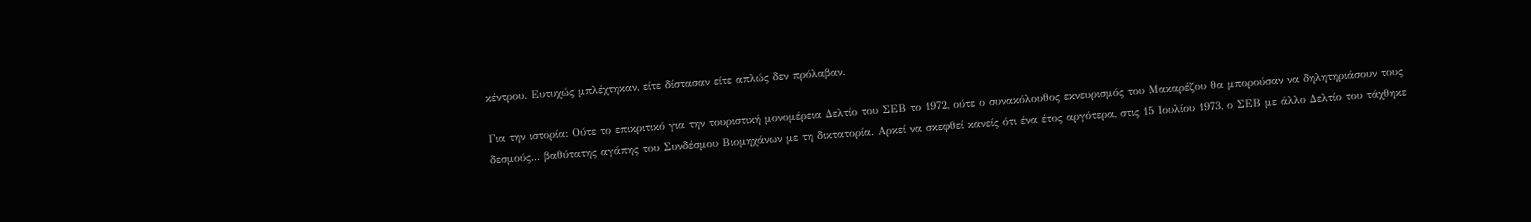κέντρου. Ευτυχώς μπλέχτηκαν, είτε δίστασαν είτε απλώς δεν πρόλαβαν.

Για την ιστορία: Ούτε το επικριτικό για την τουριστική μονομέρεια Δελτίο του ΣΕΒ το 1972, ούτε ο συνακόλουθος εκνευρισμός του Μακαρέζου θα μπορούσαν να δηλητηριάσουν τους δεσμούς... βαθύτατης αγάπης του Συνδέσμου Βιομηχάνων με τη δικτατορία. Αρκεί να σκεφθεί κανείς ότι ένα έτος αργότερα, στις 15 Ιουλίου 1973, ο ΣΕΒ με άλλο Δελτίο του τάχθηκε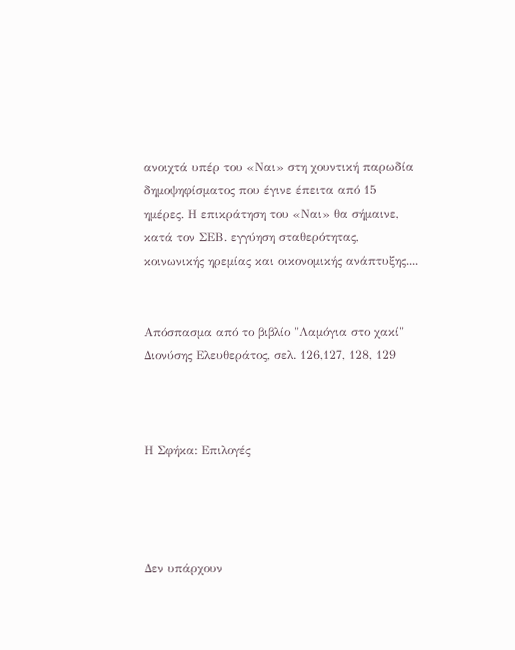ανοιχτά υπέρ του «Ναι» στη χουντική παρωδία δημοψηφίσματος που έγινε έπειτα από 15 ημέρες. Η επικράτηση του «Ναι» θα σήμαινε, κατά τον ΣΕΒ. εγγύηση σταθερότητας, κοινωνικής ηρεμίας και οικονομικής ανάπτυξης....


Απόσπασμα από το βιβλίο "Λαμόγια στο χακί" Διονύσης Ελευθεράτος, σελ. 126,127, 128, 129



Η Σφήκα: Επιλογές




Δεν υπάρχουν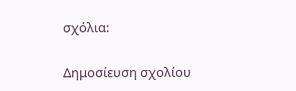σχόλια:

Δημοσίευση σχολίου